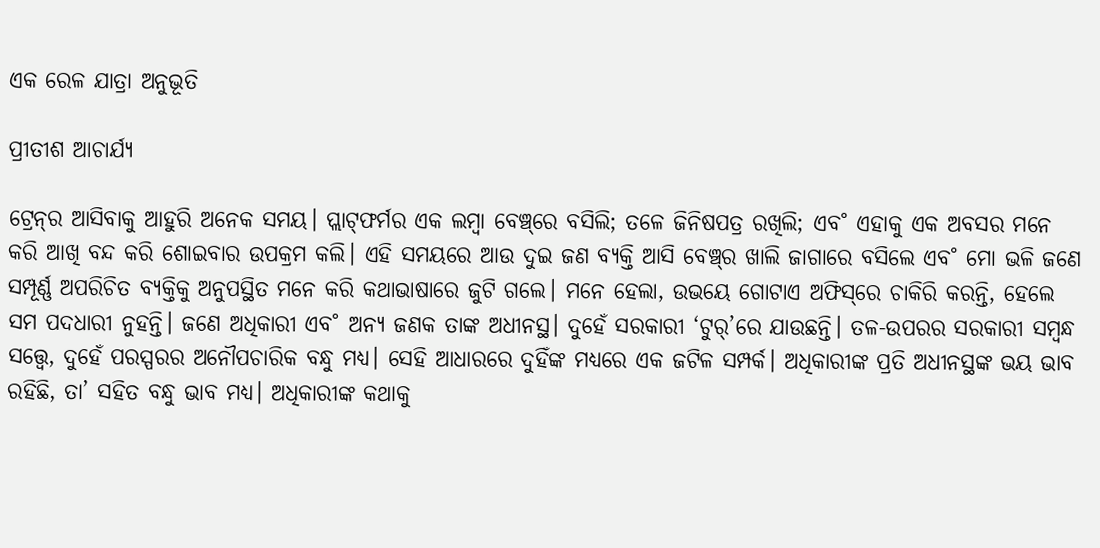ଏକ ରେଳ ଯାତ୍ରା ଅନୁଭୂତି

ପ୍ରୀତୀଶ ଆଚାର୍ଯ୍ୟ

ଟ୍ରେନ୍‌ର ଆସିବାକୁ ଆହୁରି ଅନେକ ସମୟ। ପ୍ଲାଟ୍‌ଫର୍ମର ଏକ ଲମ୍ବା ବେଞ୍ଚ୍‌ରେ ବସିଲି; ତଳେ ଜିନିଷପତ୍ର ରଖିଲି; ଏବ˚ ଏହାକୁ ଏକ ଅବସର ମନେ କରି ଆଖି ବନ୍ଦ କରି ଶୋଇବାର ଉପକ୍ରମ କଲି। ଏହି ସମୟରେ ଆଉ ଦୁଇ ଜଣ ବ୍ୟକ୍ତି ଆସି ବେଞ୍ଚ୍‌ର ଖାଲି ଜାଗାରେ ବସିଲେ ଏବ˚ ମୋ ଭଳି ଜଣେ ସମ୍ପୂର୍ଣ୍ଣ ଅପରିଚିତ ବ୍ୟକ୍ତିକୁ ଅନୁପସ୍ଥିତ ମନେ କରି କଥାଭାଷାରେ ଜୁଟି ଗଲେ। ମନେ ହେଲା, ଉଭୟେ ଗୋଟାଏ ଅଫିସ୍‌ରେ ଚାକିରି କରନ୍ତି, ହେଲେ ସମ ପଦଧାରୀ ନୁହନ୍ତି। ଜଣେ ଅଧିକାରୀ ଏବ˚ ଅନ୍ୟ ଜଣକ ତାଙ୍କ ଅଧୀନସ୍ଥ। ଦୁହେଁ ସରକାରୀ ‘ଟୁର‌୍‌’ରେ ଯାଉଛନ୍ତି। ତଳ-ଉପରର ସରକାରୀ ସମ୍ବନ୍ଧ ସତ୍ତ୍ବେ, ଦୁହେଁ ପରସ୍ପରର ଅନୌପଚାରିକ ବନ୍ଧୁ ମଧ୍ୟ। ସେହି ଆଧାରରେ ଦୁହିଁଙ୍କ ମଧ୍ୟରେ ଏକ ଜଟିଳ ସମ୍ପର୍କ। ଅଧିକାରୀଙ୍କ ପ୍ରତି ଅଧୀନସ୍ଥଙ୍କ ଭୟ ଭାବ ରହିଛି, ତା’ ସହିତ ବନ୍ଧୁ ଭାବ ମଧ୍ୟ। ଅଧିକାରୀଙ୍କ କଥାକୁ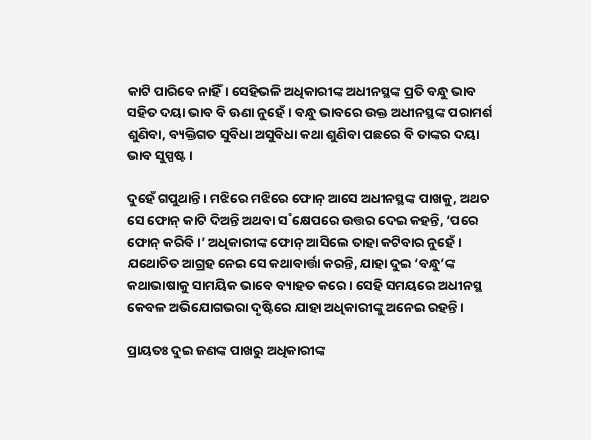କାଟି ପାରିବେ ନାହିଁ। ସେହିଭଳି ଅଧିକାରୀଙ୍କ ଅଧୀନସ୍ଥଙ୍କ ପ୍ରତି ବନ୍ଧୁ ଭାବ ସହିତ ଦୟା ଭାବ ବି ଊଣା ନୁହେଁ। ବନ୍ଧୁ ଭାବରେ ଉକ୍ତ ଅଧୀନସ୍ଥଙ୍କ ପରାମର୍ଶ ଶୁଣିବା, ବ୍ୟକ୍ତିଗତ ସୁବିଧା ଅସୁବିଧା କଥା ଶୁଣିବା ପଛରେ ବି ତାଙ୍କର ଦୟା ଭାବ ସୁସ୍ପଷ୍ଟ।

ଦୁହେଁ ଗପୁଥାନ୍ତି। ମଝିରେ ମଝିରେ ଫୋନ୍‌ ଆସେ ଅଧୀନସ୍ଥଙ୍କ ପାଖକୁ, ଅଥଚ ସେ ଫୋନ୍‌ କାଟି ଦିଅନ୍ତି ଅଥବା ସ˚କ୍ଷେପରେ ଉତ୍ତର ଦେଇ କହନ୍ତି, ‘ପରେ ଫୋନ୍‌ କରିବି।’ ଅଧିକାରୀଙ୍କ ଫୋନ୍‌ ଆସିଲେ ତାହା କଟିବାର ନୁହେଁ। ଯଥୋଚିତ ଆଗ୍ରହ ନେଇ ସେ କଥାବାର୍ତ୍ତା କରନ୍ତି, ଯାହା ଦୁଇ ‘ବନ୍ଧୁ’ଙ୍କ କଥାଭାଷାକୁ ସାମୟିକ ଭାବେ ବ୍ୟାହତ କରେ। ସେହି ସମୟରେ ଅଧୀନସ୍ଥ କେବଳ ଅଭିଯୋଗଭରା ଦୃଷ୍ଟିରେ ଯାହା ଅଧିକାରୀଙ୍କୁ ଅନେଇ ରହନ୍ତି।

ପ୍ରାୟତଃ ଦୁଇ ଜଣଙ୍କ ପାଖରୁ ଅଧିକାରୀଙ୍କ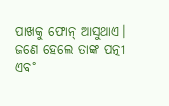ପାଖକୁ ଫୋନ୍‌ ଆସୁଥାଏ। ଜଣେ ହେଲେ ତାଙ୍କ ପତ୍ନୀ ଏବ˚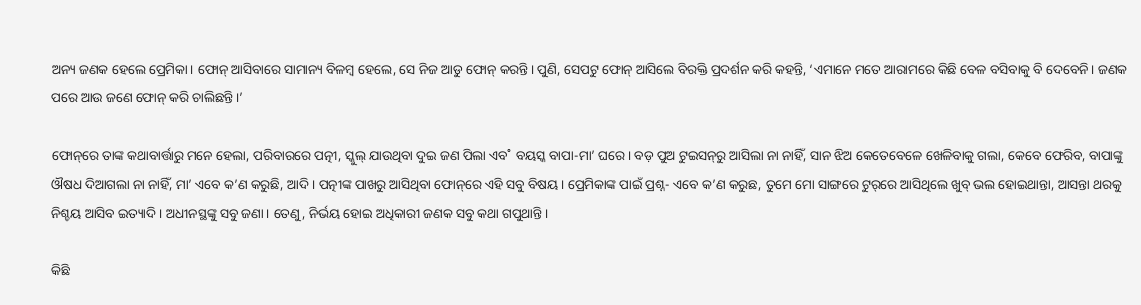ଅନ୍ୟ ଜଣକ ହେଲେ ପ୍ରେମିକା। ଫୋନ୍‌ ଆସିବାରେ ସାମାନ୍ୟ ବିଳମ୍ବ ହେଲେ, ସେ ନିଜ ଆଡୁ ଫୋନ୍‌ କରନ୍ତି। ପୁଣି, ସେପଟୁ ଫୋନ୍‌ ଆସିଲେ ବିରକ୍ତି ପ୍ରଦର୍ଶନ କରି କହନ୍ତି, ‘ଏମାନେ ମତେ ଆରାମରେ କିଛି ବେଳ ବସିବାକୁ ବି ଦେବେନି। ଜଣକ ପରେ ଆଉ ଜଣେ ଫୋନ୍‌ କରି ଚାଲିଛନ୍ତି।’

ଫୋନ୍‌ରେ ତାଙ୍କ କଥାବାର୍ତ୍ତାରୁ ମନେ ହେଲା, ପରିବାରରେ ପତ୍ନୀ, ସ୍କୁଲ୍‌ ଯାଉଥିବା ଦୁଇ ଜଣ ପିଲା ଏବ˚ ବୟସ୍କ ବାପା-ମା’ ଘରେ। ବଡ଼ ପୁଅ ଟୁଇସନ୍‌ରୁ ଆସିଲା ନା ନାହିଁ, ସାନ ଝିଅ କେତେବେଳେ ଖେଳିବାକୁ ଗଲା, କେବେ ଫେରିବ, ବାପାଙ୍କୁ ଔଷଧ ଦିଆଗଲା ନା ନାହିଁ, ମା’ ଏବେ କ’ଣ କରୁଛି, ଆଦି। ପତ୍ନୀଙ୍କ ପାଖରୁ ଆସିଥିବା ଫୋନ୍‌ରେ ଏହି ସବୁ ବିଷୟ। ପ୍ରେମିକାଙ୍କ ପାଇଁ ପ୍ରଶ୍ନ- ଏବେ କ’ଣ କରୁଛ, ତୁମେ ମୋ ସାଙ୍ଗରେ ଟୁର‌୍‌ରେ ଆସିଥିଲେ ଖୁବ୍‌ ଭଲ ହୋଇଥାନ୍ତା, ଆସନ୍ତା ଥରକୁ ନିଶ୍ଚୟ ଆସିବ ଇତ୍ୟାଦି। ଅଧୀନସ୍ଥଙ୍କୁ ସବୁ ଜଣା। ତେଣୁ, ନିର୍ଭୟ ହୋଇ ଅଧିକାରୀ ଜଣକ ସବୁ କଥା ଗପୁଥାନ୍ତି।

କିଛି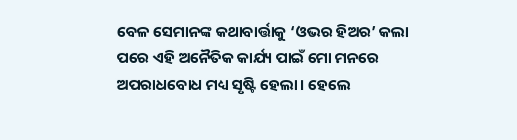ବେଳ ସେମାନଙ୍କ କଥାବାର୍ତ୍ତାକୁ ‘ଓଭର ହିଅର’ କଲା ପରେ ଏହି ଅନୈତିକ କାର୍ଯ୍ୟ ପାଇଁ ମୋ ମନରେ ଅପରାଧବୋଧ ମଧ୍ୟ ସୃଷ୍ଟି ହେଲା। ହେଲେ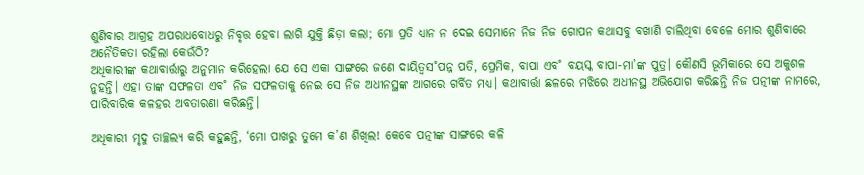ଶୁଣିବାର ଆଗ୍ରହ ଅପରାଧବୋଧରୁ ନିବୃତ୍ତ ହେବା ଲାଗି ଯୁକ୍ତି ଛିଡ଼ା କଲା; ମୋ ପ୍ରତି ଧ୍ୟାନ ନ ଦେଇ ସେମାନେ ନିଜ ନିଜ ଗୋପନ କଥାସବୁ ବଖାଣି ଚାଲିଥିବା ବେଳେ ମୋର ଶୁଣିବାରେ ଅନୈତିକତା ରହିଲା କେଉଁଠି?
ଅଧିକାରୀଙ୍କ କଥାବାର୍ତ୍ତାରୁ ଅନୁମାନ କରିହେଲା ଯେ ସେ ଏକା ସାଙ୍ଗରେ ଜଣେ ଦାୟିତ୍ବସ˚ପନ୍ନ ପତି, ପ୍ରେମିକ, ବାପା ଏବ˚ ବୟସ୍କ ବାପା-ମା’ଙ୍କ ପୁତ୍ର। କୌଣସି ଭୂମିକାରେ ସେ ଅକୁଶଳ ନୁହନ୍ତି। ଏହା ତାଙ୍କ ସଫଳତା ଏବ˚ ନିଜ ସଫଳତାକୁ ନେଇ ସେ ନିଜ ଅଧୀନସ୍ଥଙ୍କ ଆଗରେ ଗର୍ବିତ ମଧ୍ୟ। କଥାବାର୍ତ୍ତା ଛଳରେ ମଝିରେ ଅଧୀନସ୍ଥ ଅଭିଯୋଗ କରିଛନ୍ତି ନିଜ ପତ୍ନୀଙ୍କ ନାମ‌ରେ, ପାରିବାରିକ କଳହର ଅବତାରଣା କରିଛନ୍ତି।

ଅଧିକାରୀ ମୃଦୁ ତାଚ୍ଛଲ୍ୟ କରି କହୁଛନ୍ତି, ‘ମୋ ପାଖରୁ ତୁମେ କ’ଣ ଶିଖିଲ! କେବେ ପତ୍ନୀଙ୍କ ସାଙ୍ଗରେ କଳି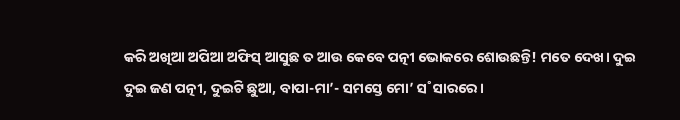କରି ଅଖିଆ ଅପିଆ ଅଫିସ୍‌ ଆସୁଛ ତ ଆଉ କେବେ ପତ୍ନୀ ଭୋକରେ ଶୋଉଛନ୍ତି! ମତେ ଦେଖ। ଦୁଇ ଦୁଇ ଜଣ ପତ୍ନୀ, ଦୁଇଟି ଛୁଆ, ବାପା-ମା’- ସମସ୍ତେ ମୋ’ ସ˚ସାରରେ।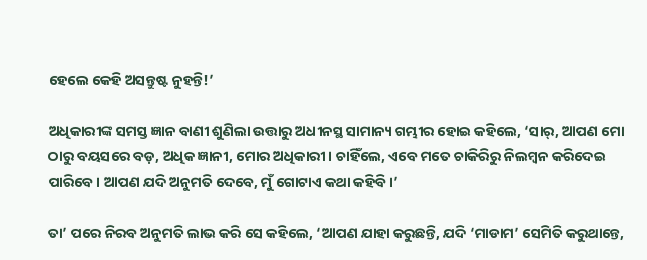ହେଲେ କେହି ଅସନ୍ତୁଷ୍ଟ ନୁହନ୍ତି!’

ଅଧିକାରୀଙ୍କ ସମସ୍ତ ଜ୍ଞାନ ବାଣୀ ଶୁଣିଲା ଉତ୍ତାରୁ ଅଧୀନସ୍ଥ ସାମାନ୍ୟ ଗମ୍ଭୀର ହୋଇ କହିଲେ, ‘ସାର‌୍‌, ଆପଣ ମୋ ଠାରୁ ବୟସରେ ବଡ଼, ଅଧିକ ଜ୍ଞାନୀ, ମୋର ଅଧିକାରୀ। ଚାହିଁଲେ, ଏବେ ମତେ ଚାକିରିରୁ ନିଲମ୍ବନ କରିଦେଇ ପାରିବେ। ଆପଣ ଯଦି ଅନୁମତି ଦେବେ, ମୁଁ ଗୋଟାଏ କଥା କହିବି।’

ତା’ ପରେ ନିରବ ଅନୁମତି ଲାଭ କରି ସେ କହିଲେ, ‘ଆପଣ ଯାହା କରୁଛନ୍ତି, ଯଦି ‘ମାଡାମ’ ସେମିତି କରୁଥାନ୍ତେ,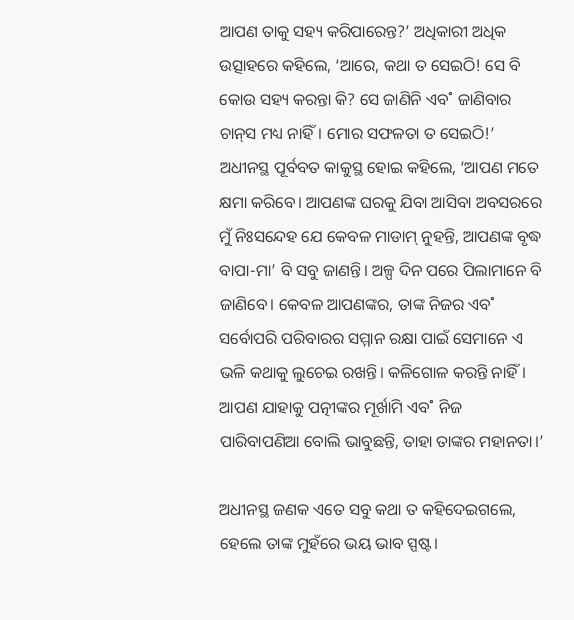ଆପଣ ତାକୁ ସହ୍ୟ କରିପାର‌େନ୍ତ?’ ଅଧିକାରୀ ଅଧିକ ଉତ୍ସାହରେ କହିଲେ, ‘ଆରେ, କଥା ତ ସେଇଠି! ସେ ବି କୋଉ ସହ୍ୟ କରନ୍ତା କି? ସେ ଜାଣିନି ଏବ˚ ଜାଣିବାର ଚାନ୍‌ସ ମଧ୍ୟ ନାହିଁ। ମୋର ସଫଳତା ତ ସେଇଠି!’ ଅଧୀନସ୍ଥ ପୂର୍ବବତ କାକୁସ୍ଥ ହୋଇ କହିଲେ, ‘ଆପଣ ମତେ କ୍ଷମା କରିବେ। ଆପଣଙ୍କ ଘରକୁ ଯିବା ଆସିବା ଅବସରରେ ମୁଁ ନିଃସନ୍ଦେହ ଯେ କେବଳ ମାଡାମ୍‌ ନୁହନ୍ତି, ଆପଣଙ୍କ ବୃଦ୍ଧ ବାପା-ମା’ ବି ସବୁ ଜାଣନ୍ତି। ଅଳ୍ପ ଦିନ ପରେ ପିଲାମାନେ ବି ଜାଣିବେ। କେବଳ ଆପଣଙ୍କର, ତାଙ୍କ ନିଜର ଏବ˚ ସର୍ବୋପରି ପରିବାରର ସମ୍ମାନ ରକ୍ଷା ପାଇଁ ସେମାନେ ଏ ଭଳି କଥାକୁ ଲୁଚେଇ ରଖନ୍ତି। କଳିଗୋଳ କରନ୍ତି ନାହିଁ। ଆପଣ ଯାହାକୁ ପତ୍ନୀଙ୍କର ମୂର୍ଖାମି ଏବ˚ ନିଜ ପାରିବାପଣିଆ ବୋଲି ଭାବୁଛନ୍ତି, ତାହା ତାଙ୍କର ମହାନତା।’

ଅଧୀନସ୍ଥ ଜଣକ ଏତେ ସବୁ କଥା ତ କହିଦେଇଗଲେ, ହେଲେ ତାଙ୍କ ମୁହଁରେ ଭୟ ଭାବ ସ୍ପଷ୍ଟ।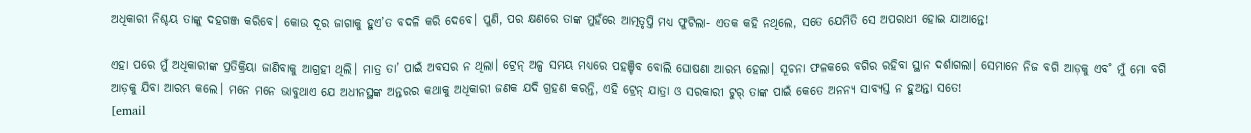ଅଧିକାରୀ ନିଶ୍ଚୟ ତାଙ୍କୁ ଦହଗଞ୍ଜ କରିବେ। କୋଉ ଦୂର ଜାଗାକୁ ହୁଏ’ତ ବଦଳି କରି ଦେବେ। ପୁଣି, ପର କ୍ଷଣରେ ତାଙ୍କ ମୁହଁରେ ଆତ୍ମତୃପ୍ତି ମଧ୍ୟ ଫୁଟିଲା- ଏତକ କହି ନଥିଲେ, ସତେ ଯେମିତି ସେ ଅପରାଧୀ ହୋଇ ଯାଆନ୍ତେ!

ଏହା ପରେ ମୁଁ ଅଧିକାରୀଙ୍କ ପ୍ରତିକ୍ରିୟା ଜାଣିବାକୁ ଆଗ୍ରହୀ ଥିଲି। ମାତ୍ର ତା’ ପାଇଁ ଅବସର ନ ଥିଲା। ଟ୍ରେନ୍‌ ଅଳ୍ପ ସମୟ ମଧ୍ୟରେ ପହଞ୍ଚିବ ବୋଲି ଘୋଷଣା ଆରମ୍ଭ ହେଲା। ସୂଚନା ଫଳକରେ ବଗିର ରହିବା ସ୍ଥାନ ଦର୍ଶାଗଲା। ସେମାନେ ନିଜ ବଗି ଆଡ଼କୁ ଏବ˚ ମୁଁ ମୋ ବଗି ଆଡ଼କୁ ଯିବା ଆରମ୍ଭ କଲେ। ମନେ ମନେ ଭାବୁଥାଏ ଯେ ଅଧୀନସ୍ଥଙ୍କ ଅନ୍ତରର କଥାକୁ ଅଧିକାରୀ ଜଣକ ଯଦି ଗ୍ରହଣ କରନ୍ତି, ଏହି ଟ୍ରେନ୍‌ ଯାତ୍ରା ଓ ସରକାରୀ ଟୁର‌୍‌ ତାଙ୍କ ପାଇଁ କେତେ ଅନନ୍ୟ ସାବ୍ୟସ୍ତ ନ ହୁଅନ୍ତା ସତେ!
[email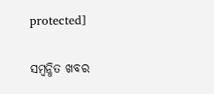protected]

ସମ୍ବନ୍ଧିତ ଖବର